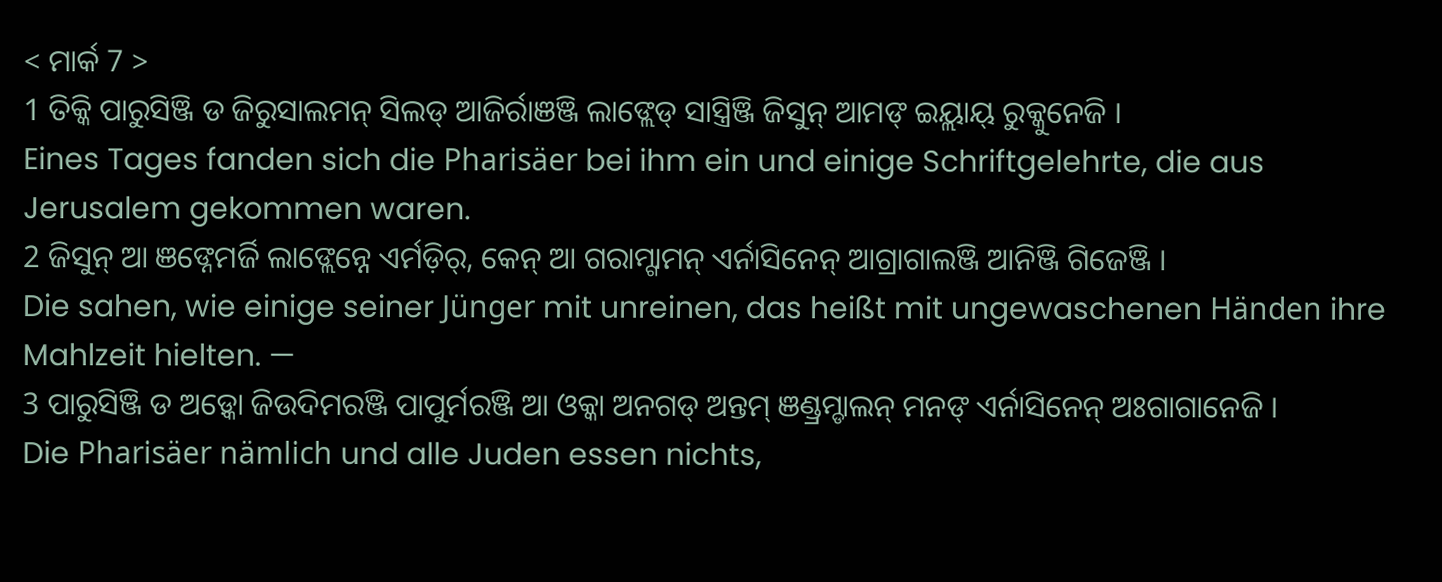< ମାର୍କ 7 >
1 ତିକ୍କି ପାରୁସିଞ୍ଜି ଡ ଜିରୁସାଲମନ୍ ସିଲଡ୍ ଆଜିର୍ରାଞଞ୍ଜି ଲାଙ୍ଲେଡ୍ ସାସ୍ତ୍ରିଞ୍ଜି ଜିସୁନ୍ ଆମଙ୍ ଇୟ୍ଲାୟ୍ ରୁକ୍କୁନେଜି ।
Eines Tages fanden sich die Pharisäer bei ihm ein und einige Schriftgelehrte, die aus Jerusalem gekommen waren.
2 ଜିସୁନ୍ ଆ ଞଙ୍ନେମର୍ଜି ଲାଙ୍ଲେନ୍ନେ ଏର୍ମଡ଼ିର୍, କେନ୍ ଆ ଗରାମ୍ଗାମନ୍ ଏର୍ନାସିନେନ୍ ଆଗ୍ରାଗାଲଞ୍ଜି ଆନିଞ୍ଜି ଗିଜେଞ୍ଜି ।
Die sahen, wie einige seiner Jünger mit unreinen, das heißt mit ungewaschenen Händen ihre Mahlzeit hielten. —
3 ପାରୁସିଞ୍ଜି ଡ ଅଡ଼୍କୋ ଜିଉଦିମରଞ୍ଜି ପାପୁର୍ମରଞ୍ଜି ଆ ଓକ୍କା ଅନଗଡ୍ ଅନ୍ତମ୍ ଞଣ୍ଡ୍ରମ୍ଡାଲନ୍ ମନଙ୍ ଏର୍ନାସିନେନ୍ ଅଃଗାଗାନେଜି ।
Die Pharisäer nämlich und alle Juden essen nichts,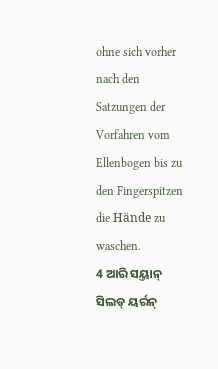ohne sich vorher nach den Satzungen der Vorfahren vom Ellenbogen bis zu den Fingerspitzen die Hände zu waschen.
4 ଆରି ସୟ୍ତାନ୍ ସିଲଡ୍ ୟର୍ରନ୍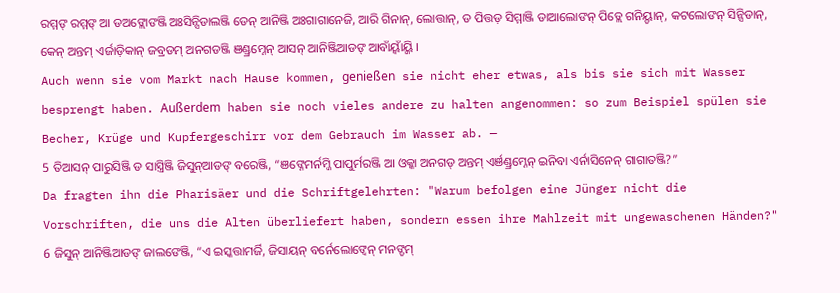ରମ୍ମଙ୍ ରମ୍ମଙ୍ ଆ ଡଅଙ୍ଲୋଙଞ୍ଜି ଅଃସିନ୍ସିଡାଲଞ୍ଜି ଡେନ୍ ଆନିଞ୍ଜି ଅଃଗାଗାନେଜି, ଆରି ଗିନାନ୍, ଲୋତ୍ତାନ୍, ଡ ପିତ୍ତଡ଼ ସିମ୍ମାଞ୍ଜି ଡାଆଲୋଙନ୍ ପିଡ୍ଲେ ଗନିୟ୍ଡାନ୍, କଟଲୋଙନ୍ ସିନ୍ସିଡାନ୍, କେନ୍ ଅନ୍ତମ୍ ଏର୍ଜାଡ଼ିକାନ୍ ଜବ୍ରଡମ୍ ଅନଗଡଞ୍ଜି ଞଣ୍ଡ୍ରମ୍ନେନ୍ ଆସନ୍ ଆନିଞ୍ଜିଆଡଙ୍ ଆବାଁୟ୍ବାଁୟ୍ଜି ।
Auch wenn sie vom Markt nach Hause kommen, genießen sie nicht eher etwas, als bis sie sich mit Wasser besprengt haben. Außerdem haben sie noch vieles andere zu halten angenommen: so zum Beispiel spülen sie Becher, Krüge und Kupfergeschirr vor dem Gebrauch im Wasser ab. —
5 ତିଆସନ୍ ପାରୁସିଞ୍ଜି ଡ ସାସ୍ତ୍ରିଞ୍ଜି ଜିସୁନ୍ଆଡଙ୍ ବରେଞ୍ଜି, “ଞଙ୍ନେମର୍ନମ୍ଜି ପାପୁର୍ମରଞ୍ଜି ଆ ଓକ୍କା ଅନଗଡ୍ ଅନ୍ତମ୍ ଏର୍ଞଣ୍ଡ୍ରମ୍ନେନ୍ ଇନିବା ଏର୍ନାସିନେନ୍ ଗାଗାତଞ୍ଜି?”
Da fragten ihn die Pharisäer und die Schriftgelehrten: "Warum befolgen eine Jünger nicht die Vorschriften, die uns die Alten überliefert haben, sondern essen ihre Mahlzeit mit ungewaschenen Händen?"
6 ଜିସୁନ୍ ଆନିଞ୍ଜିଆଡଙ୍ ଜାଲଙେଞ୍ଜି, “ଏ ଇସ୍କତ୍ତାମର୍ଜି, ଜିସାୟନ୍ ବର୍ନେଲୋଙ୍ବେନ୍ ମନଙ୍ଡମ୍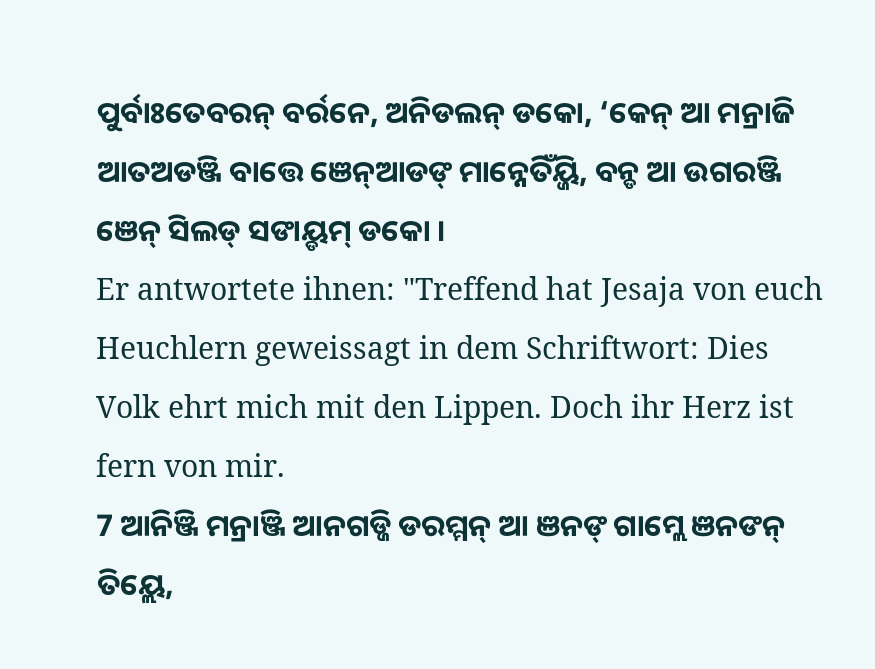ପୁର୍ବାଃତେବରନ୍ ବର୍ରନେ, ଅନିଡଲନ୍ ଡକୋ, ‘କେନ୍ ଆ ମନ୍ରାଜି ଆତଅଡଞ୍ଜି ବାତ୍ତେ ଞେନ୍ଆଡଙ୍ ମାନ୍ନେତିଁୟ୍ଜି, ବନ୍ଡ ଆ ଉଗରଞ୍ଜି ଞେନ୍ ସିଲଡ୍ ସଙାୟ୍ଡମ୍ ଡକୋ ।
Er antwortete ihnen: "Treffend hat Jesaja von euch Heuchlern geweissagt in dem Schriftwort: Dies Volk ehrt mich mit den Lippen. Doch ihr Herz ist fern von mir.
7 ଆନିଞ୍ଜି ମନ୍ରାଞ୍ଜି ଆନଗଡ୍ଜି ଡରମ୍ମନ୍ ଆ ଞନଙ୍ ଗାମ୍ଲେ ଞନଙନ୍ ତିୟ୍ଲେ,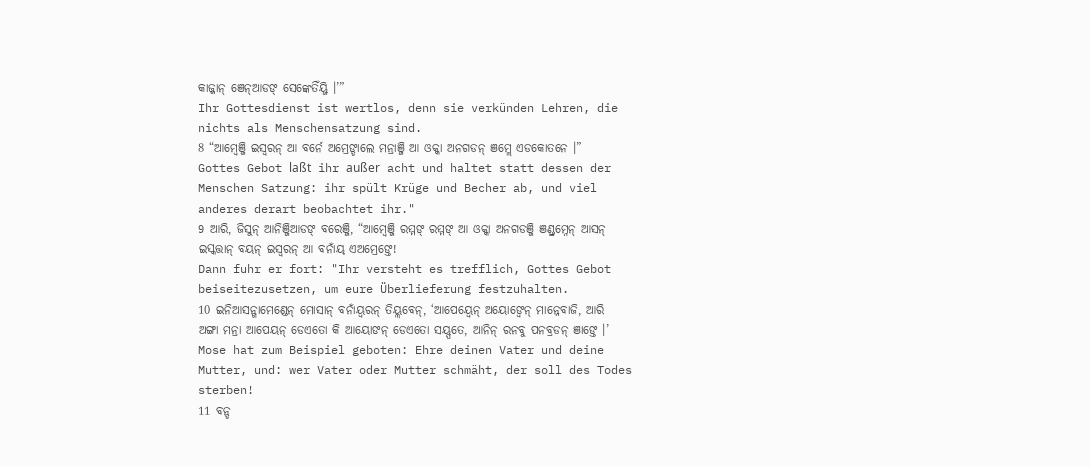କାଜ୍ଜାନ୍ ଞେନ୍ଆଡଙ୍ ସେଙ୍କେତିଁୟ୍ଜି ।’”
Ihr Gottesdienst ist wertlos, denn sie verkünden Lehren, die nichts als Menschensatzung sind.
8 “ଆମ୍ୱେଞ୍ଜି ଇସ୍ୱରନ୍ ଆ ବର୍ନେ ଅମ୍ରେଙ୍ଡାଲେ ମନ୍ରାଞ୍ଜି ଆ ଓକ୍କା ଅନଗଡନ୍ ଞମ୍ଲେ ଏଡକୋତନେ ।”
Gottes Gebot laßt ihr außer acht und haltet statt dessen der Menschen Satzung: ihr spült Krüge und Becher ab, und viel anderes derart beobachtet ihr."
9 ଆରି, ଜିସୁନ୍ ଆନିଞ୍ଜିଆଡଙ୍ ବରେଞ୍ଜି, “ଆମ୍ୱେଞ୍ଜି ରମ୍ମଙ୍ ରମ୍ମଙ୍ ଆ ଓକ୍କା ଅନଗଡଞ୍ଜି ଞଣ୍ଡ୍ରମ୍ନେନ୍ ଆସନ୍ ଇସ୍କତ୍ତାନ୍ ବୟନ୍ ଇସ୍ୱରନ୍ ଆ ବନାଁୟ୍ ଏଅମ୍ରେଙ୍ତେ!
Dann fuhr er fort: "Ihr versteht es trefflich, Gottes Gebot beiseitezusetzen, um eure Überlieferung festzuhalten.
10 ଇନିଆସନ୍ଗାମେଣ୍ଡେନ୍ ମୋସାନ୍ ବନାଁୟ୍ବରନ୍ ତିୟ୍ଲବେନ୍, ‘ଆପେୟ୍ବେନ୍ ଅୟୋଙ୍ବେନ୍ ମାନ୍ନେବାଜି, ଆରି ଅଙ୍ଗା ମନ୍ରା ଆପେୟନ୍ ଡେଏତୋ କି ଆୟୋଙନ୍ ଡେଏତୋ ସୟ୍ପତେ, ଆନିନ୍ ରନବୁ ପନବ୍ରଡନ୍ ଞାଙ୍ତେ ।’
Mose hat zum Beispiel geboten: Ehre deinen Vater und deine Mutter, und: wer Vater oder Mutter schmäht, der soll des Todes sterben!
11 ବନ୍ଡ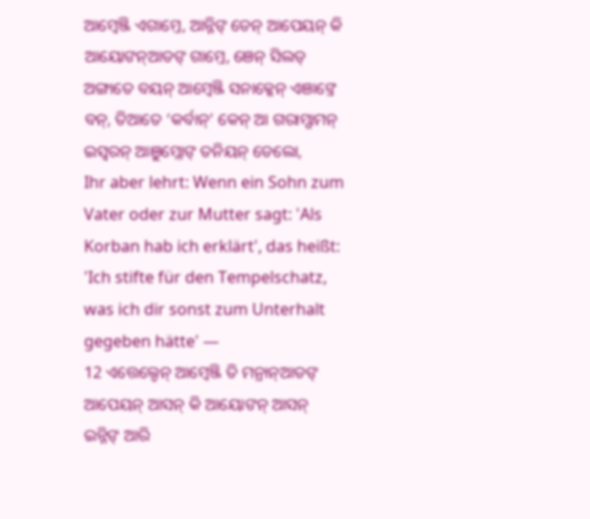ଆମ୍ୱେଞ୍ଜି ଏଗାମ୍ତେ, ଆନ୍ନିଙ୍ ଡେନ୍ ଆପେୟନ୍ କି ଆୟୋଙନ୍ଆଡଙ୍ ଗାମ୍ତେ, ଞେନ୍ ସିଲଡ୍ ଅଙ୍ଗାତେ ବୟନ୍ ଆମ୍ୱେଞ୍ଜି ସନାକ୍କେନ୍ ଏଞାଙ୍ତେ ବନ୍, ତିଆତେ ‘କର୍ବାନ୍’ କେନ୍ ଆ ଗରାମ୍ଗାମନ୍ ଇସ୍ୱରନ୍ ଆଞୁମ୍ଲୋଙ୍ ତନିୟନ୍ ଡେଲୋ,
Ihr aber lehrt: Wenn ein Sohn zum Vater oder zur Mutter sagt: 'Als Korban hab ich erklärt', das heißt: 'Ich stifte für den Tempelschatz, was ich dir sonst zum Unterhalt gegeben hätte' —
12 ଏତ୍ତେଲ୍ଡେନ୍ ଆମ୍ୱେଞ୍ଜି ତି ମନ୍ରାନ୍ଆଡଙ୍ ଆପେୟନ୍ ଆସନ୍ କି ଆୟୋଙନ୍ ଆସନ୍ ଇନ୍ନିଙ୍ ଆରି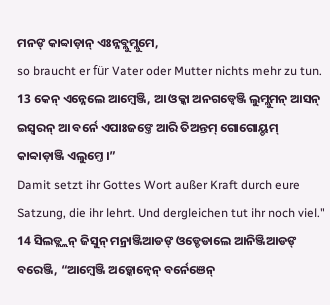ମନଙ୍ କାବ୍ବାଡ଼ାନ୍ ଏଃନ୍ନବ୍ଲୁମ୍ଲୁମେ,
so braucht er für Vater oder Mutter nichts mehr zu tun.
13 କେନ୍ ଏନ୍ନେଲେ ଆମ୍ୱେଞ୍ଜି, ଆ ଓକ୍କା ଅନଗଡ୍ବେଞ୍ଜି ଲୁମ୍ଲୁମନ୍ ଆସନ୍ ଇସ୍ୱରନ୍ ଆ ବର୍ନେ ଏପାଃଜଙ୍ତେ ଆରି ତିଅନ୍ତମ୍ ଗୋଗୋୟ୍ଡମ୍ କାବ୍ବାଡ଼ାଞ୍ଜି ଏଲୁମ୍ତେ ।”
Damit setzt ihr Gottes Wort außer Kraft durch eure Satzung, die ihr lehrt. Und dergleichen tut ihr noch viel."
14 ସିଲଡ୍ଲ୍ଲନ୍ ଜିସୁନ୍ ମନ୍ରାଞ୍ଜିଆଡଙ୍ ଓଡ୍ଡେଡାଲେ ଆନିଞ୍ଜିଆଡଙ୍ ବରେଞ୍ଜି, “ଆମ୍ୱେଞ୍ଜି ଅଡ଼୍କୋନ୍ବେନ୍ ବର୍ନେଞେନ୍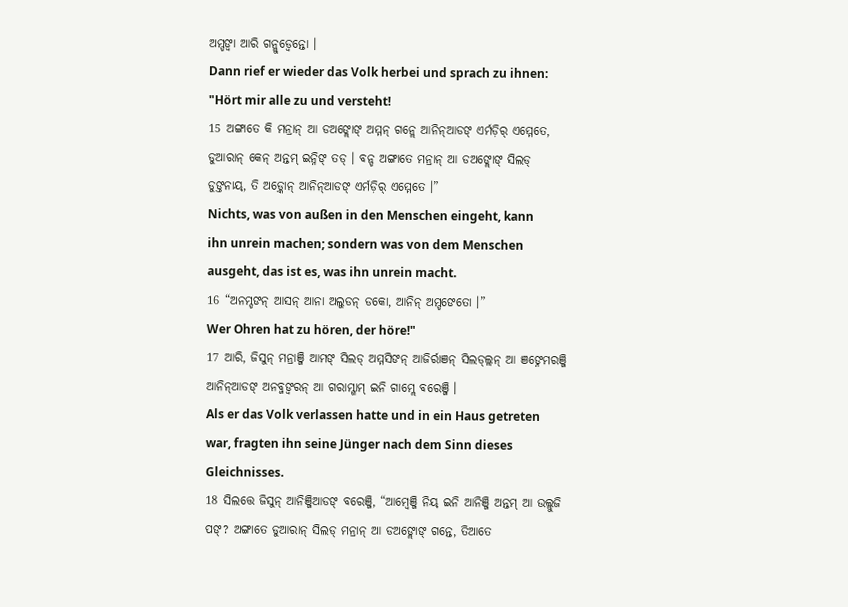ଅମ୍ଡଙ୍ବା ଆରି ଗନ୍ଲୁଡ୍ବେନ୍ତୋ ।
Dann rief er wieder das Volk herbei und sprach zu ihnen: "Hört mir alle zu und versteht!
15 ଅଙ୍ଗାତେ କି ମନ୍ରାନ୍ ଆ ଡଅଙ୍ଲୋଙ୍ ଅମ୍ମନ୍ ଗନ୍ଲେ ଆନିନ୍ଆଡଙ୍ ଏର୍ମଡ଼ିର୍ ଏମ୍ମେତେ, ଡୁଆରାନ୍ କେନ୍ ଅନ୍ତମ୍ ଇନ୍ନିଙ୍ ତଡ୍ । ବନ୍ଡ ଅଙ୍ଗାତେ ମନ୍ରାନ୍ ଆ ଡଅଙ୍ଲୋଙ୍ ସିଲଡ୍ ଡୁଙ୍ତନାୟ୍, ତି ଅଡ଼୍କୋନ୍ ଆନିନ୍ଆଡଙ୍ ଏର୍ମଡ଼ିର୍ ଏମ୍ମେତେ ।”
Nichts, was von außen in den Menschen eingeht, kann ihn unrein machen; sondern was von dem Menschen ausgeht, das ist es, was ihn unrein macht.
16 “ଅନମ୍ଡଙନ୍ ଆସନ୍ ଆନା ଅଲୁଡନ୍ ଡକୋ, ଆନିନ୍ ଅମ୍ଡଙେତୋ ।”
Wer Ohren hat zu hören, der höre!"
17 ଆରି, ଜିସୁନ୍ ମନ୍ରାଞ୍ଜି ଆମଙ୍ ସିଲଡ୍ ଅମ୍ମସିଙନ୍ ଆଜିର୍ରାଞନ୍ ସିଲଡ୍ଲ୍ଲନ୍ ଆ ଞଙ୍ନେମରଞ୍ଜି ଆନିନ୍ଆଡଙ୍ ଅନବ୍ଜଙ୍ବରନ୍ ଆ ଗରାମ୍ଗାମ୍ ଇନି ଗାମ୍ଲେ ବରେଞ୍ଜି ।
Als er das Volk verlassen hatte und in ein Haus getreten war, fragten ihn seine Jünger nach dem Sinn dieses Gleichnisses.
18 ସିଲତ୍ତେ ଜିସୁନ୍ ଆନିଞ୍ଜିଆଡଙ୍ ବରେଞ୍ଜି, “ଆମ୍ୱେଞ୍ଜି ନିୟ୍ ଇନି ଆନିଞ୍ଜି ଅନ୍ତମ୍ ଆ ଉଲ୍ଲୁଜି ପଙ୍? ଅଙ୍ଗାତେ ଡୁଆରାନ୍ ସିଲଡ୍ ମନ୍ରାନ୍ ଆ ଡଅଙ୍ଲୋଙ୍ ଗନ୍ତେ, ତିଆତେ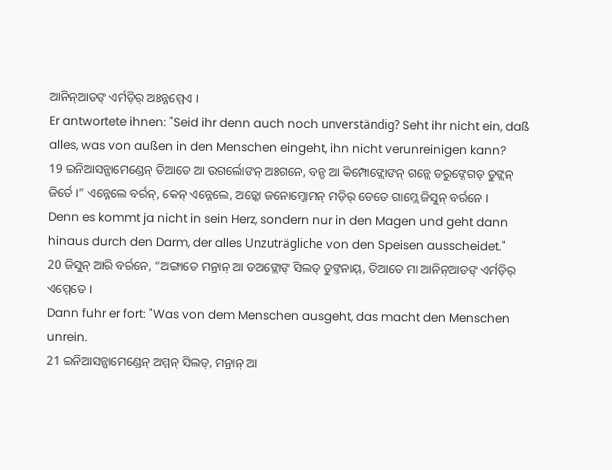ଆନିନ୍ଆଡଙ୍ ଏର୍ମଡ଼ିର୍ ଅଃନ୍ନମ୍ମେଏ ।
Er antwortete ihnen: "Seid ihr denn auch noch unverständig? Seht ihr nicht ein, daß alles, was von außen in den Menschen eingeht, ihn nicht verunreinigen kann?
19 ଇନିଆସନ୍ଗାମେଣ୍ଡେନ୍ ତିଆତେ ଆ ଉଗର୍ଲୋଙନ୍ ଅଃଗନେ, ବନ୍ଡ ଆ କିମ୍ପୋଙ୍ଲୋଙନ୍ ଗନ୍ଲେ ଡରୁଙ୍ନେଗଡ୍ ଡୁଙ୍ଲନ୍ ଜିର୍ତେ ।” ଏନ୍ନେଲେ ବର୍ରନ୍, କେନ୍ ଏନ୍ନେଲେ, ଅଡ଼୍କୋ ଜନୋମ୍ଜୋମନ୍ ମଡ଼ିର୍ ଡେତେ ଗାମ୍ଲେ ଜିସୁନ୍ ବର୍ରନେ ।
Denn es kommt ja nicht in sein Herz, sondern nur in den Magen und geht dann hinaus durch den Darm, der alles Unzuträgliche von den Speisen ausscheidet."
20 ଜିସୁନ୍ ଆରି ବର୍ରନେ, “ଅଙ୍ଗାତେ ମନ୍ରାନ୍ ଆ ଡଅଙ୍ଲୋଙ୍ ସିଲଡ୍ ଡୁଙ୍ତନାୟ୍, ତିଆତେ ମା ଆନିନ୍ଆଡଙ୍ ଏର୍ମଡ଼ିର୍ ଏମ୍ମେତେ ।
Dann fuhr er fort: "Was von dem Menschen ausgeht, das macht den Menschen unrein.
21 ଇନିଆସନ୍ଗାମେଣ୍ଡେନ୍ ଅମ୍ମନ୍ ସିଲଡ୍, ମନ୍ରାନ୍ ଆ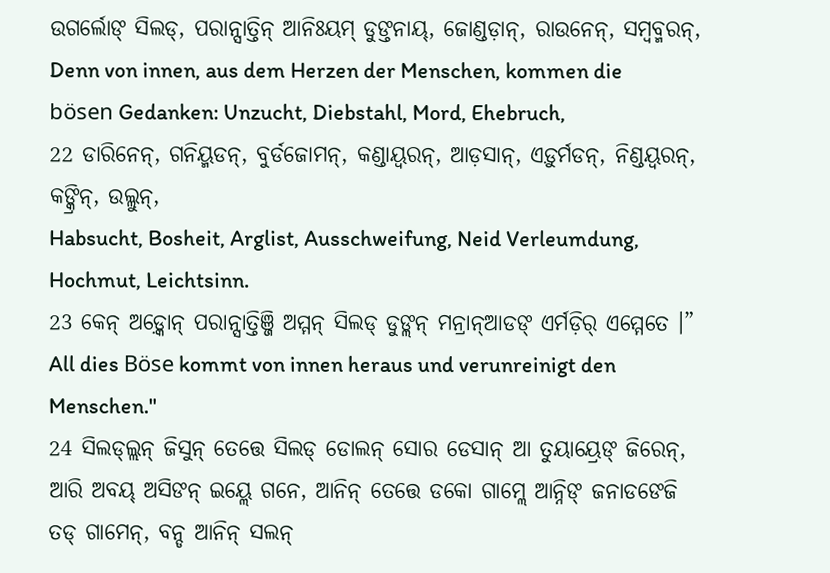ଉଗର୍ଲୋଙ୍ ସିଲଡ୍, ପରାନ୍ସାତ୍ତିନ୍ ଆନିଃୟମ୍ ଡୁଙ୍ତନାୟ୍, ଜୋଣ୍ଡଡ଼ାନ୍, ରାଉନେନ୍, ସମ୍ବବ୍ମରନ୍,
Denn von innen, aus dem Herzen der Menschen, kommen die bösen Gedanken: Unzucht, Diebstahl, Mord, Ehebruch,
22 ଡାରିନେନ୍, ଗନିୟ୍ମଡନ୍, ବୁର୍ଡଜୋମନ୍, କଣ୍ଡାୟ୍ବରନ୍, ଆଡ଼ସାନ୍, ଏଡ଼ୁର୍ମଡନ୍, ନିଣ୍ଡୟ୍ବରନ୍, କଙ୍କ୍ରିନ୍, ଉଲ୍ଲୁନ୍,
Habsucht, Bosheit, Arglist, Ausschweifung, Neid Verleumdung, Hochmut, Leichtsinn.
23 କେନ୍ ଅଡ଼୍କୋନ୍ ପରାନ୍ସାତ୍ତିଞ୍ଜି ଅମ୍ମନ୍ ସିଲଡ୍ ଡୁଙ୍ଲନ୍ ମନ୍ରାନ୍ଆଡଙ୍ ଏର୍ମଡ଼ିର୍ ଏମ୍ମେତେ ।”
All dies Böse kommt von innen heraus und verunreinigt den Menschen."
24 ସିଲଡ୍ଲ୍ଲନ୍ ଜିସୁନ୍ ତେତ୍ତେ ସିଲଡ୍ ଡୋଲନ୍ ସୋର ଡେସାନ୍ ଆ ତୁୟାୟ୍ରେଙ୍ ଜିରେନ୍, ଆରି ଅବୟ୍ ଅସିଙନ୍ ଇୟ୍ଲେ ଗନେ, ଆନିନ୍ ତେତ୍ତେ ଡକୋ ଗାମ୍ଲେ ଆନ୍ନିଙ୍ ଜନାଡଙେଜି ତଡ୍ ଗାମେନ୍, ବନ୍ଡ ଆନିନ୍ ସଲନ୍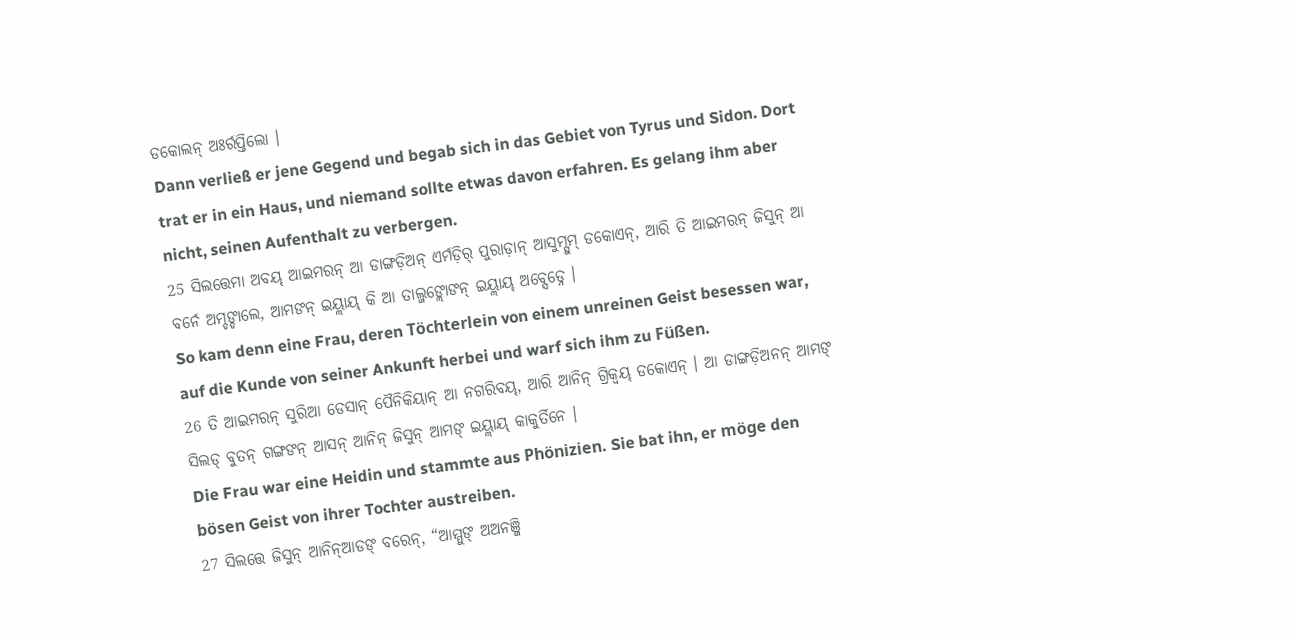ଡକୋଲନ୍ ଅଃର୍ରପ୍ତିଲୋ ।
Dann verließ er jene Gegend und begab sich in das Gebiet von Tyrus und Sidon. Dort trat er in ein Haus, und niemand sollte etwas davon erfahren. Es gelang ihm aber nicht, seinen Aufenthalt zu verbergen.
25 ସିଲତ୍ତେମା ଅବୟ୍ ଆଇମରନ୍ ଆ ଡାଙ୍ଗଡ଼ିଅନ୍ ଏର୍ମଡ଼ିର୍ ପୁରାଡ଼ାନ୍ ଆସୁମ୍ସୁମ୍ ଡକୋଏନ୍, ଆରି ତି ଆଇମରନ୍ ଜିସୁନ୍ ଆ ବର୍ନେ ଅମ୍ଡଙ୍ଡାଲେ, ଆମଙନ୍ ଇୟ୍ଲାୟ୍ କି ଆ ତାଲ୍ଜଙ୍ଲୋଙନ୍ ଇୟ୍ଲାୟ୍ ଅବ୍ସେଡ୍ନେ ।
So kam denn eine Frau, deren Töchterlein von einem unreinen Geist besessen war, auf die Kunde von seiner Ankunft herbei und warf sich ihm zu Füßen.
26 ତି ଆଇମରନ୍ ସୁରିଆ ଡେସାନ୍ ପୈନିକିୟାନ୍ ଆ ନଗରିବୟ୍, ଆରି ଆନିନ୍ ଗ୍ରିକ୍ବୟ୍ ଡକୋଏନ୍ । ଆ ଡାଙ୍ଗଡ଼ିଅନନ୍ ଆମଙ୍ ସିଲଡ୍ ବୁତନ୍ ଗଙ୍ଗଙନ୍ ଆସନ୍ ଆନିନ୍ ଜିସୁନ୍ ଆମଙ୍ ଇୟ୍ଲାୟ୍ କାକୁର୍ତିନେ ।
Die Frau war eine Heidin und stammte aus Phönizien. Sie bat ihn, er möge den bösen Geist von ihrer Tochter austreiben.
27 ସିଲତ୍ତେ ଜିସୁନ୍ ଆନିନ୍ଆଡଙ୍ ବରେନ୍, “ଆମ୍ମୁଙ୍ ଅଅନଞ୍ଜି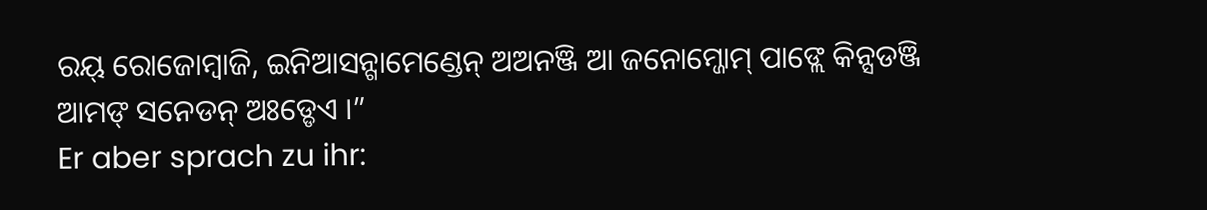ରୟ୍ ରୋଜୋମ୍ବାଜି, ଇନିଆସନ୍ଗାମେଣ୍ଡେନ୍ ଅଅନଞ୍ଜି ଆ ଜନୋମ୍ଜୋମ୍ ପାଙ୍ଲେ କିନ୍ସଡଞ୍ଜି ଆମଙ୍ ସନେଡନ୍ ଅଃଡ୍ଡେଏ ।”
Er aber sprach zu ihr: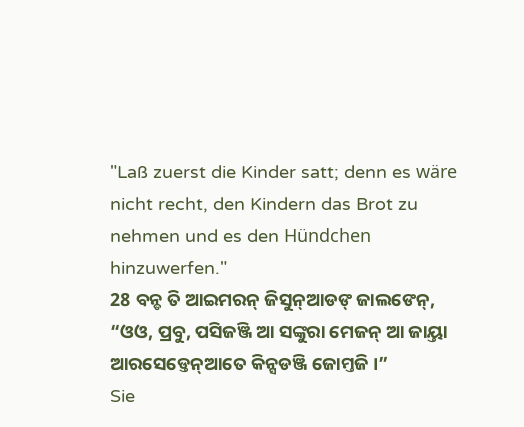"Laß zuerst die Kinder satt; denn es wäre nicht recht, den Kindern das Brot zu nehmen und es den Hündchen hinzuwerfen."
28 ବନ୍ଡ ତି ଆଇମରନ୍ ଜିସୁନ୍ଆଡଙ୍ ଜାଲଙେନ୍, “ଓଓ, ପ୍ରବୁ, ପସିଜଞ୍ଜି ଆ ସଙ୍କୁରା ମେଜନ୍ ଆ ଜାୟ୍ତା ଆରସେଡ୍ତେନ୍ଆତେ କିନ୍ସଡଞ୍ଜି ଜୋମ୍ତଜି ।”
Sie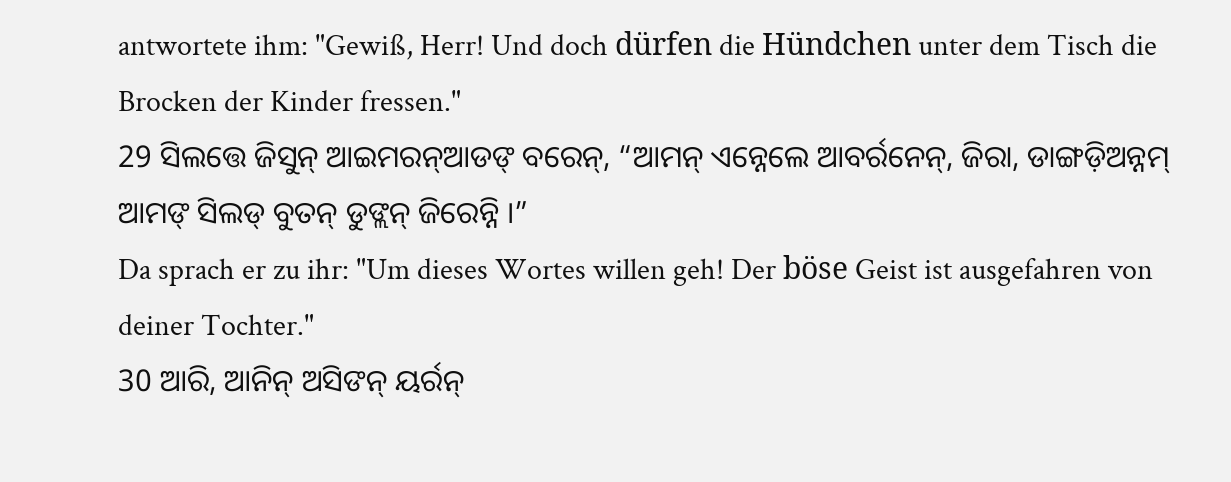antwortete ihm: "Gewiß, Herr! Und doch dürfen die Hündchen unter dem Tisch die Brocken der Kinder fressen."
29 ସିଲତ୍ତେ ଜିସୁନ୍ ଆଇମରନ୍ଆଡଙ୍ ବରେନ୍, “ଆମନ୍ ଏନ୍ନେଲେ ଆବର୍ରନେନ୍, ଜିରା, ଡାଙ୍ଗଡ଼ିଅନ୍ନମ୍ ଆମଙ୍ ସିଲଡ୍ ବୁତନ୍ ଡୁଙ୍ଲନ୍ ଜିରେନ୍ନି ।”
Da sprach er zu ihr: "Um dieses Wortes willen geh! Der böse Geist ist ausgefahren von deiner Tochter."
30 ଆରି, ଆନିନ୍ ଅସିଙନ୍ ୟର୍ରନ୍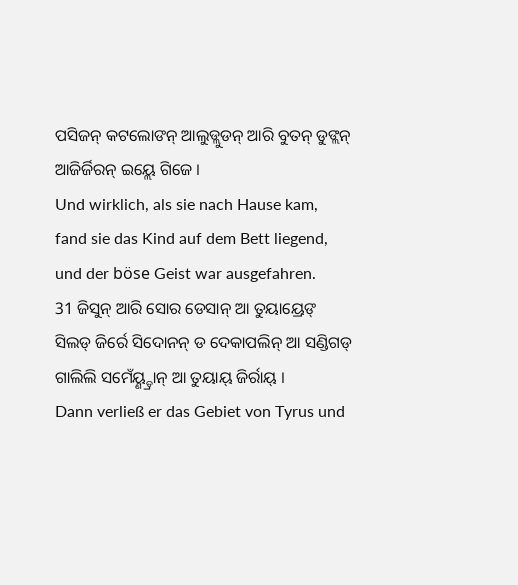ପସିଜନ୍ କଟଲୋଙନ୍ ଆଲୁଡ୍ଲୁଡନ୍ ଆରି ବୁତନ୍ ଡୁଙ୍ଲନ୍ ଆଜିର୍ଜିରନ୍ ଇୟ୍ଲେ ଗିଜେ ।
Und wirklich, als sie nach Hause kam, fand sie das Kind auf dem Bett liegend, und der böse Geist war ausgefahren.
31 ଜିସୁନ୍ ଆରି ସୋର ଡେସାନ୍ ଆ ତୁୟାୟ୍ରେଙ୍ ସିଲଡ୍ ଜିର୍ରେ ସିଦୋନନ୍ ଡ ଦେକାପଲିନ୍ ଆ ସଣ୍ଡିଗଡ୍ ଗାଲିଲି ସମେଁୟ୍ଣ୍ଡ୍ରାନ୍ ଆ ତୁୟାୟ୍ ଜିର୍ରାୟ୍ ।
Dann verließ er das Gebiet von Tyrus und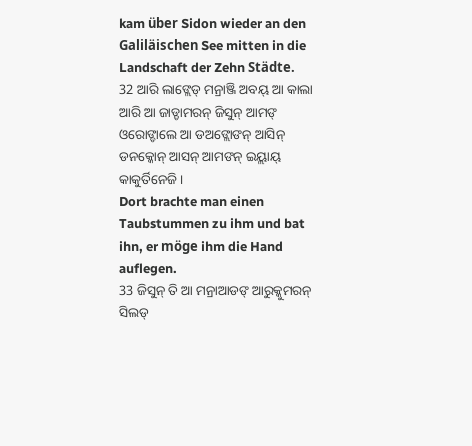kam über Sidon wieder an den Galiläischen See mitten in die Landschaft der Zehn Städte.
32 ଆରି ଲାଙ୍ଲେଡ୍ ମନ୍ରାଞ୍ଜି ଅବୟ୍ ଆ କାଲା ଆରି ଆ ଜାଡ୍ଡାମରନ୍ ଜିସୁନ୍ ଆମଙ୍ ଓରୋଙ୍ଡାଲେ ଆ ଡଅଙ୍ଲୋଙନ୍ ଆସିନ୍ ଡନକ୍କୋନ୍ ଆସନ୍ ଆମଙନ୍ ଇୟ୍ଲାୟ୍ କାକୁର୍ତିନେଜି ।
Dort brachte man einen Taubstummen zu ihm und bat ihn, er möge ihm die Hand auflegen.
33 ଜିସୁନ୍ ତି ଆ ମନ୍ରାଆଡଙ୍ ଆରୁକ୍କୁମରନ୍ ସିଲଡ୍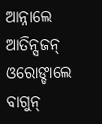ଆନ୍ନାଲେ ଆତିନ୍ସଜନ୍ ଓରୋଙ୍ଡାଲେ ବାଗୁନ୍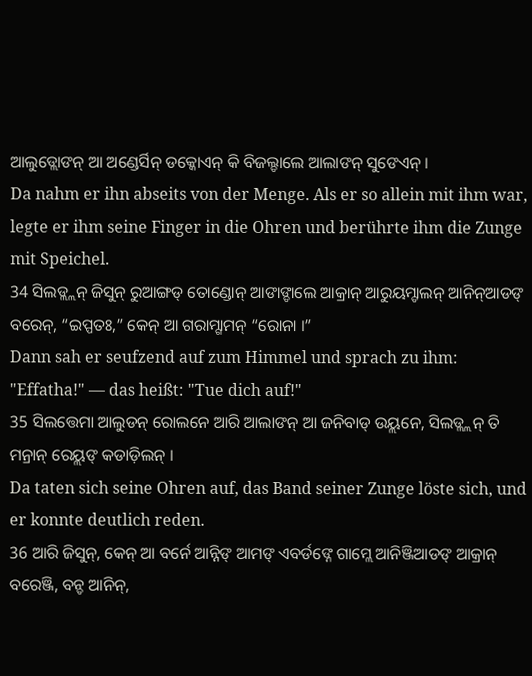ଆଲୁଡ୍ଲୋଙନ୍ ଆ ଅଣ୍ଡେର୍ସିନ୍ ଡକ୍କୋଏନ୍ କି ବିଜଲ୍ଡାଲେ ଆଲାଙନ୍ ସୁଙେଏନ୍ ।
Da nahm er ihn abseits von der Menge. Als er so allein mit ihm war, legte er ihm seine Finger in die Ohren und berührte ihm die Zunge mit Speichel.
34 ସିଲଡ୍ଲ୍ଲନ୍ ଜିସୁନ୍ ରୁଆଙ୍ଗଡ୍ ତୋଣ୍ଡୋନ୍ ଆଙାଙ୍ଡାଲେ ଆକ୍ରାନ୍ ଆରୁୟମ୍ଡାଲନ୍ ଆନିନ୍ଆଡଙ୍ ବରେନ୍, “ଇପ୍ପତଃ,” କେନ୍ ଆ ଗରାମ୍ଗାମନ୍ “ରୋନା ।”
Dann sah er seufzend auf zum Himmel und sprach zu ihm: "Effatha!" — das heißt: "Tue dich auf!"
35 ସିଲତ୍ତେମା ଆଲୁଡନ୍ ରୋଲନେ ଆରି ଆଲାଙନ୍ ଆ ଜନିବାଡ୍ ଉୟ୍ଲନେ, ସିଲଡ୍ଲ୍ଲନ୍ ତି ମନ୍ରାନ୍ ରେୟ୍ଲଙ୍ କଡାଡ଼ିଲନ୍ ।
Da taten sich seine Ohren auf, das Band seiner Zunge löste sich, und er konnte deutlich reden.
36 ଆରି ଜିସୁନ୍, କେନ୍ ଆ ବର୍ନେ ଆନ୍ନିଙ୍ ଆମଙ୍ ଏବର୍ଡଙ୍ନେ ଗାମ୍ଲେ ଆନିଞ୍ଜିଆଡଙ୍ ଆକ୍ରାନ୍ ବରେଞ୍ଜି, ବନ୍ଡ ଆନିନ୍,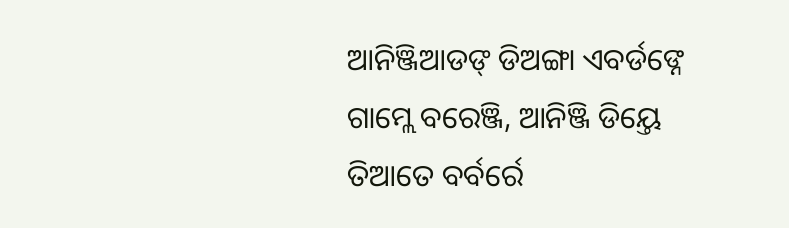ଆନିଞ୍ଜିଆଡଙ୍ ଡିଅଙ୍ଗା ଏବର୍ଡଙ୍ନେ ଗାମ୍ଲେ ବରେଞ୍ଜି, ଆନିଞ୍ଜି ଡିୟ୍ତେ ତିଆତେ ବର୍ବର୍ରେ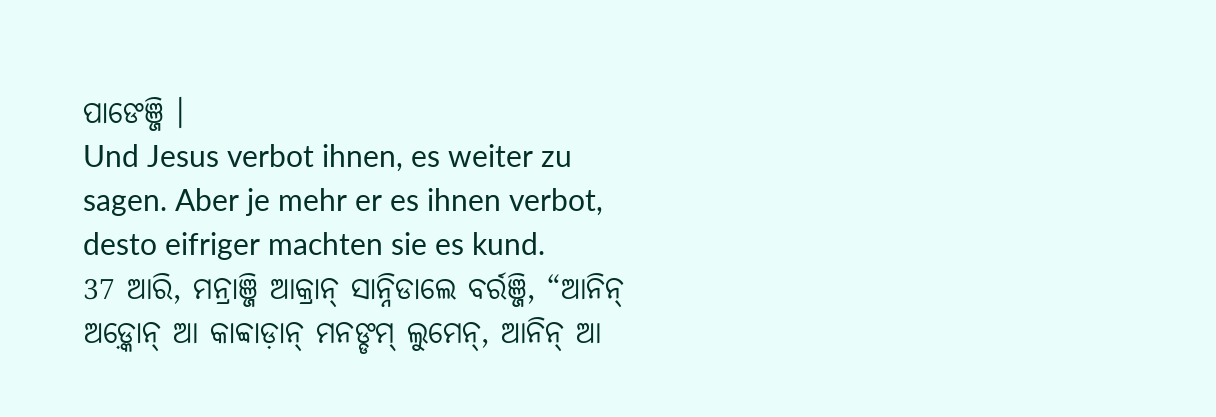ପାଙେଞ୍ଜି ।
Und Jesus verbot ihnen, es weiter zu sagen. Aber je mehr er es ihnen verbot, desto eifriger machten sie es kund.
37 ଆରି, ମନ୍ରାଞ୍ଜି ଆକ୍ରାନ୍ ସାନ୍ନିଡାଲେ ବର୍ରଞ୍ଜି, “ଆନିନ୍ ଅଡ଼୍କୋନ୍ ଆ କାବ୍ବାଡ଼ାନ୍ ମନଙ୍ଡମ୍ ଲୁମେନ୍, ଆନିନ୍ ଆ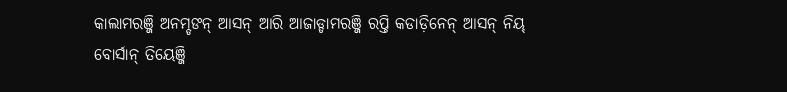କାଲାମରଞ୍ଜି ଅନମ୍ଡଙନ୍ ଆସନ୍ ଆରି ଆଜାଡ୍ଡାମରଞ୍ଜି ରପ୍ତି କଡାଡ଼ିନେନ୍ ଆସନ୍ ନିୟ୍ ବୋର୍ସାନ୍ ତିୟେଞ୍ଜି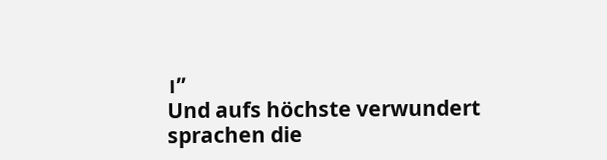।”
Und aufs höchste verwundert sprachen die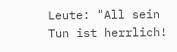Leute: "All sein Tun ist herrlich!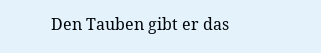Den Tauben gibt er das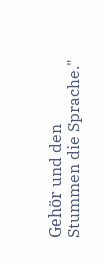Gehör und den Stummen die Sprache."